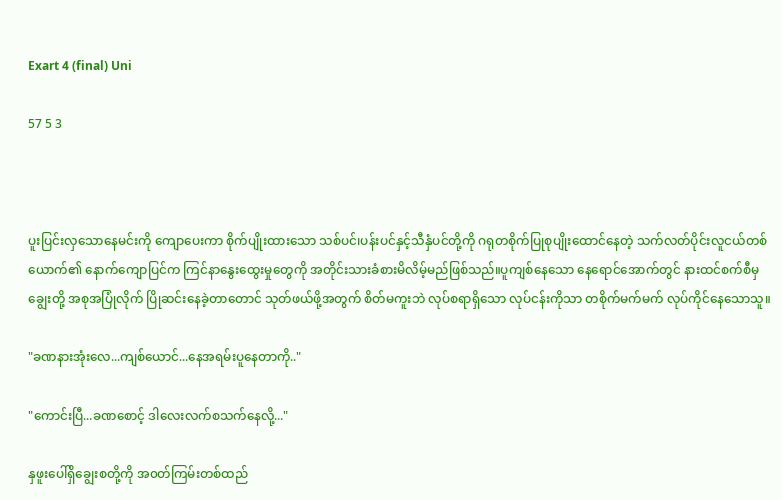Exart 4 (final) Uni

57 5 3



ပူးပြင်းလှသောနေမင်းကို ကျောပေးကာ စိုက်ပျိုးထားသော သစ်ပင်၊ပန်းပင်နှင့်သီနှံပင်တို့ကို ‌ဂရုတစိုက်ပြုစုပျိုးထောင်နေတဲ့ သက်လတ်ပိုင်းလူငယ်တစ်ယောက်၏ နောက်ကျောပြင်က ကြင်နာနွေးထွေးမှုတွေကို အတိုင်းသားခံစားမိလိမ့်မည်ဖြစ်သည်။ပူကျစ်နေသော နေရောင်အောက်တွင် နားထင်စက်စီမှ ချွေးတို့ အစုအပြုံလိုက် ပြိုဆင်းနေခဲ့တာတောင် သုတ်ဖယ်ဖို့အတွက် စိတ်မကူးဘဲ လုပ်စရာရှိသော လုပ်ငန်းကိုသာ တစိုက်မက်မက် လုပ်ကိုင်နေသောသူ။

"ခဏနားအုံးလေ...ကျစ်ယောင်...နေအရမ်းပူနေတာကို.."

"ကောင်းပြီ...ခဏစောင့် ဒါလေးလက်စသက်နေလို့..."

နှဖူးပေါ်ရှိချွေးစတို့ကို အ၀တ်ကြမ်းတစ်ထည်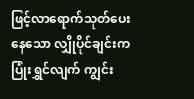ဖြင့်လာရောက်သုတ်ပေးနေသော လျှိုပိုင်ချင်းက ပြုံးရွှင်လျက် ကျွင်း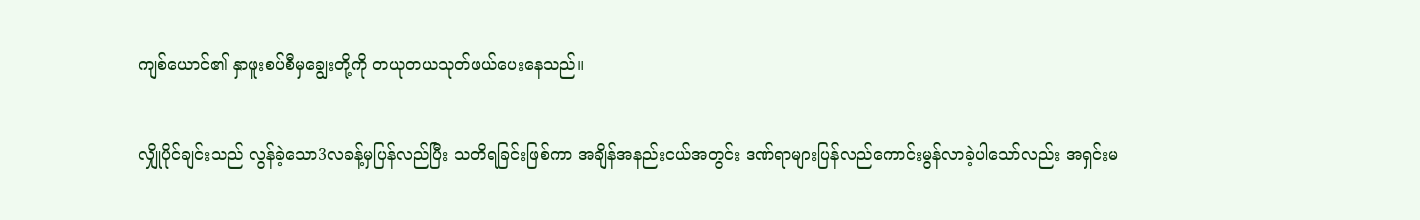ကျစ်ယောင်၏ နှာဖူးစပ်စီမှချွေးတို့ကို တယုတယသုတ်ဖယ်ပေးနေသည်။

လျှိုပိုင်ချင်းသည် လွန်ခဲ့သော3လခန့်မှပြန်လည်ပြီး သတိရခြင်းဖြစ်ကာ အချိန်အနည်းငယ်အတွင်း ဒဏ်ရာများပြန်လည်ကောင်းမွန်လာခဲ့ပါသော်လည်း အရှင်းမ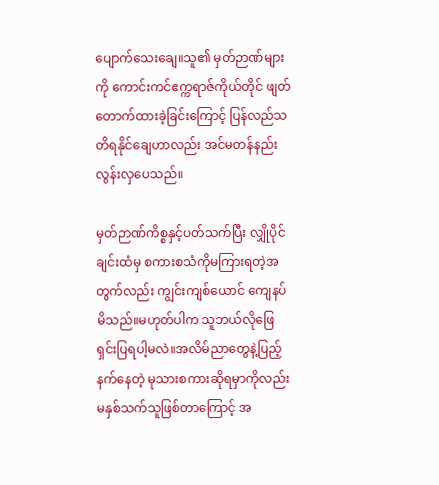ပျောက်သေးချေ။သူ၏ မှတ်ဉာဏ်များကို ကောင်းကင်ဧက္ကရာဇ်ကိုယ်တိုင် ဖျတ်တောက်ထားခဲ့ခြင်းကြောင့် ပြန်လည်သတိရနိုင်ချေဟာလည်း အင်မတန်နည်းလွန်းလှပေသည်။

မှတ်ဉာဏ်ကိစ္စနှင့်ပတ်သက်ပြီး လျှိုပိုင်ချင်းထံမှ စကားစသံကိုမကြားရတဲ့အတွက်လည်း ကျွင်းကျစ်ယောင် ကျေနပ်မိသည်။မဟုတ်ပါက သူဘယ်လိုဖြေရှင်းပြရပါ့မလဲ။အလိမ်ညာတွေနဲ့ပြည့်နက်နေတဲ့ မုသားစကားဆိုရမှာကိုလည်း မနှစ်သက်သူဖြစ်တာကြောင့် အ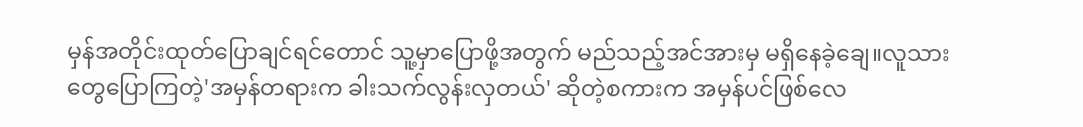မှန်အတိုင်းထုတ်ပြောချင်ရင်တောင် သူ့မှာပြောဖို့အတွက် မည်သည့်အင်အားမှ မရှိနေခဲ့ချေ။လူသားတွေပြောကြတဲ့'အမှန်တရားက ခါးသက်လွန်းလှတယ်' ဆိုတဲ့စကားက အမှန်ပင်ဖြစ်လေ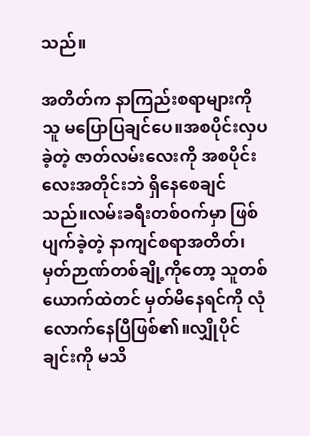သည်။

အတိတ်က နာကြည်းစရာများကို သူ မပြောပြချင်ပေ။အစပိုင်းလှပခဲ့တဲ့ ဇာတ်လမ်းလေးကို အစပိုင်းလေးအတိုင်းဘဲ ရှိနေစေချင်သည်။လမ်းခရီးတစ်၀က်မှာ ဖြစ်ပျက်ခဲ့တဲ့ နာကျင်စရာအတိတ်၊မှတ်ဉာဏ်တစ်ချို့ကိုတော့ သူတစ်ယောက်ထဲတင် မှတ်မိနေရင်ကို လုံလောက်နေပြီဖြစ်၏။လျှိုပိုင်ချင်းကို မသိ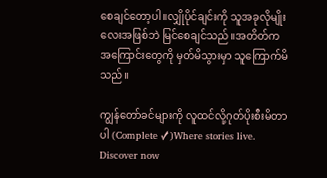စေချင်တော့ပါ။လျှိုပိုင်ချင်းကို သူအခုလိုမျိုးလေးအဖြစ်ဘဲ မြင်စေချင်သည်။အတိတ်ကအကြောင်းတွေကို မှတ်မိသွားမှာ သူကြောက်မိသည်။

ကျွန်တော်ခင်များကို လူထင်လို့ဂုတ်ပိုးစီးမိတာပါ (Complete ✓)Where stories live. Discover now